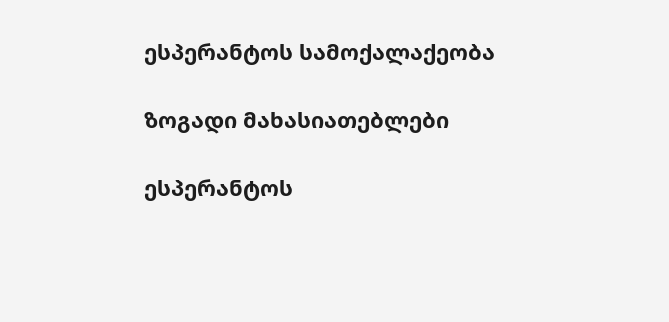ესპერანტოს სამოქალაქეობა

ზოგადი მახასიათებლები

ესპერანტოს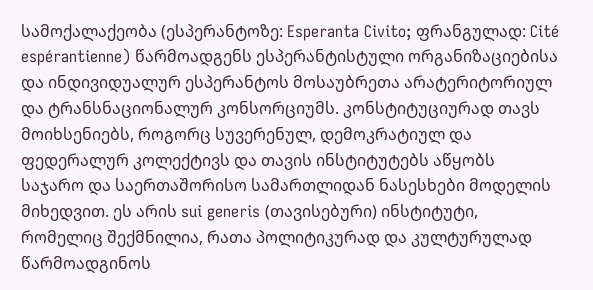სამოქალაქეობა (ესპერანტოზე: Esperanta Civito; ფრანგულად: Cité espérantienne) წარმოადგენს ესპერანტისტული ორგანიზაციებისა და ინდივიდუალურ ესპერანტოს მოსაუბრეთა არატერიტორიულ და ტრანსნაციონალურ კონსორციუმს. კონსტიტუციურად თავს მოიხსენიებს, როგორც სუვერენულ, დემოკრატიულ და ფედერალურ კოლექტივს და თავის ინსტიტუტებს აწყობს საჯარო და საერთაშორისო სამართლიდან ნასესხები მოდელის მიხედვით. ეს არის sui generis (თავისებური) ინსტიტუტი, რომელიც შექმნილია, რათა პოლიტიკურად და კულტურულად წარმოადგინოს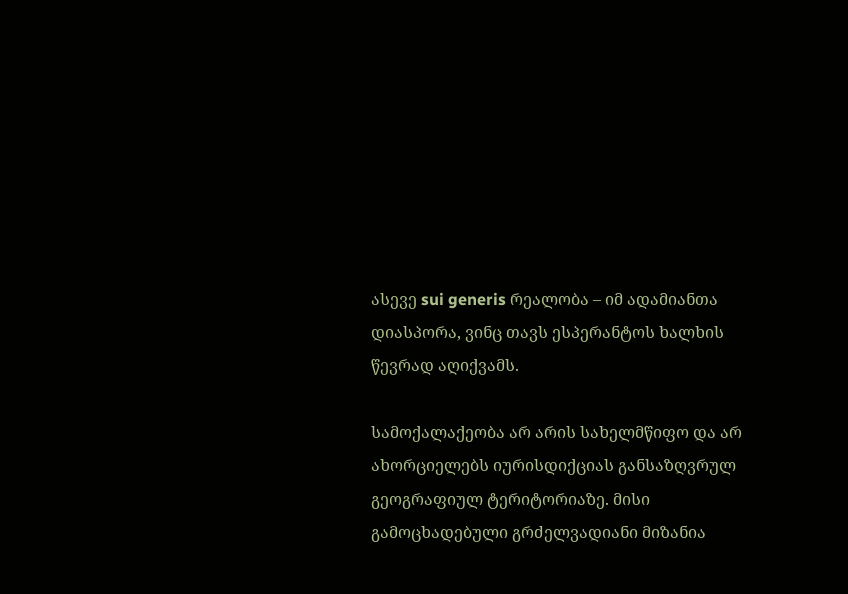ასევე sui generis რეალობა – იმ ადამიანთა დიასპორა, ვინც თავს ესპერანტოს ხალხის წევრად აღიქვამს.

სამოქალაქეობა არ არის სახელმწიფო და არ ახორციელებს იურისდიქციას განსაზღვრულ გეოგრაფიულ ტერიტორიაზე. მისი გამოცხადებული გრძელვადიანი მიზანია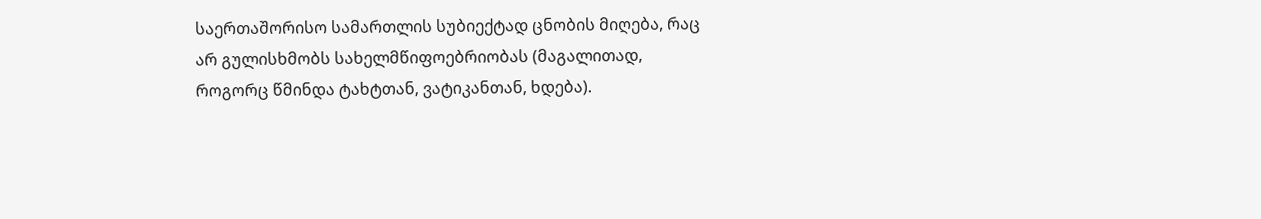საერთაშორისო სამართლის სუბიექტად ცნობის მიღება, რაც არ გულისხმობს სახელმწიფოებრიობას (მაგალითად, როგორც წმინდა ტახტთან, ვატიკანთან, ხდება).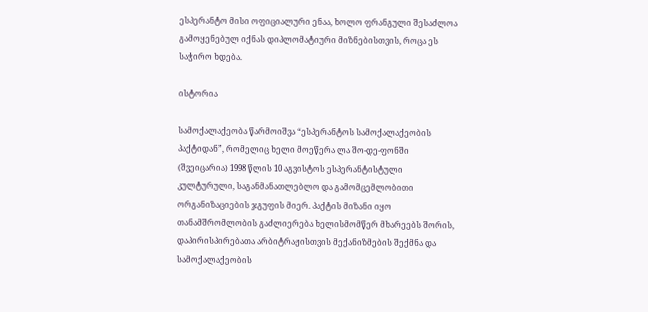ესპერანტო მისი ოფიციალური ენაა, ხოლო ფრანგული შესაძლოა გამოყენებულ იქნას დიპლომატიური მიზნებისთვის, როცა ეს საჭირო ხდება.

ისტორია

სამოქალაქეობა წარმოიშვა “ესპერანტოს სამოქალაქეობის პაქტიდან”, რომელიც ხელი მოეწერა ლა შო-დე-ფონში (შვეიცარია) 1998 წლის 10 აგვისტოს ესპერანტისტული კულტურული, საგანმანათლებლო და გამომცემლობითი ორგანიზაციების ჯგუფის მიერ. პაქტის მიზანი იყო თანამშრომლობის გაძლიერება ხელისმომწერ მხარეებს შორის, დაპირისპირებათა არბიტრაჟისთვის მექანიზმების შექმნა და სამოქალაქეობის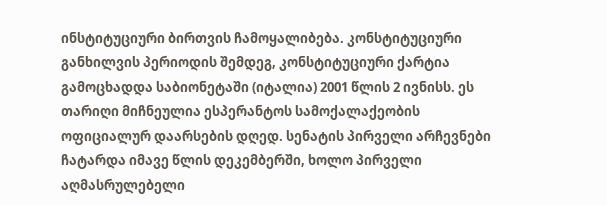ინსტიტუციური ბირთვის ჩამოყალიბება. კონსტიტუციური განხილვის პერიოდის შემდეგ, კონსტიტუციური ქარტია გამოცხადდა საბიონეტაში (იტალია) 2001 წლის 2 ივნისს. ეს თარიღი მიჩნეულია ესპერანტოს სამოქალაქეობის ოფიციალურ დაარსების დღედ. სენატის პირველი არჩევნები ჩატარდა იმავე წლის დეკემბერში, ხოლო პირველი აღმასრულებელი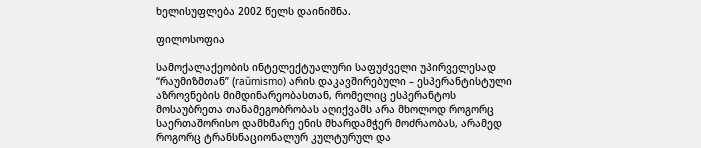ხელისუფლება 2002 წელს დაინიშნა.

ფილოსოფია

სამოქალაქეობის ინტელექტუალური საფუძველი უპირველესად “რაუმიზმთან” (raŭmismo) არის დაკავშირებული – ესპერანტისტული აზროვნების მიმდინარეობასთან, რომელიც ესპერანტოს მოსაუბრეთა თანამეგობრობას აღიქვამს არა მხოლოდ როგორც საერთაშორისო დამხმარე ენის მხარდამჭერ მოძრაობას, არამედ როგორც ტრანსნაციონალურ კულტურულ და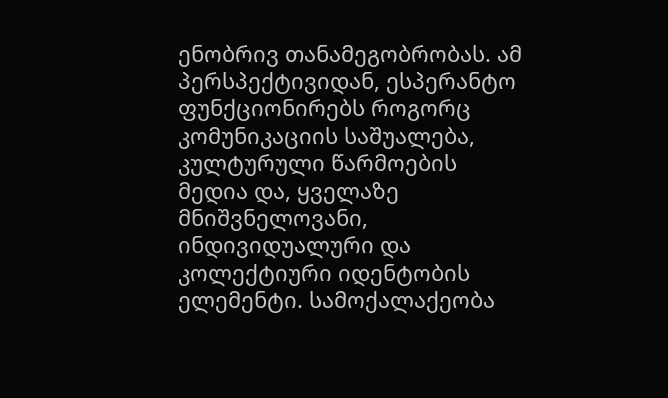ენობრივ თანამეგობრობას. ამ პერსპექტივიდან, ესპერანტო ფუნქციონირებს როგორც კომუნიკაციის საშუალება, კულტურული წარმოების მედია და, ყველაზე მნიშვნელოვანი, ინდივიდუალური და კოლექტიური იდენტობის ელემენტი. სამოქალაქეობა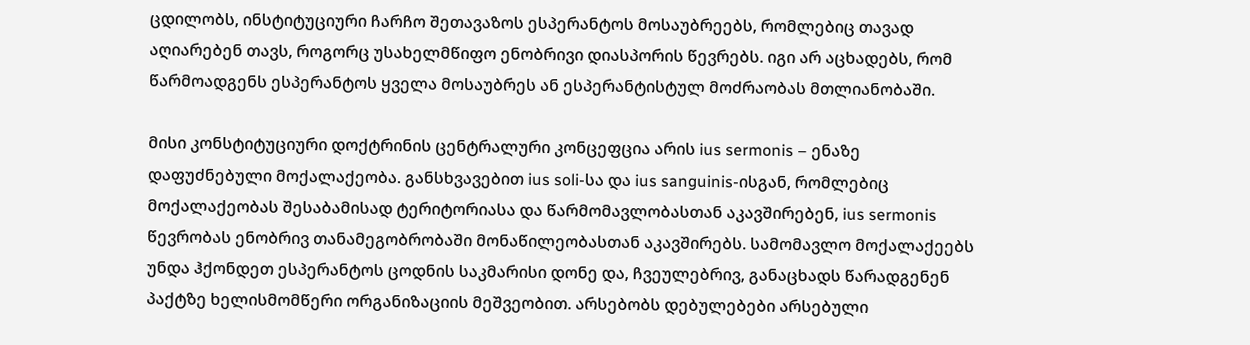ცდილობს, ინსტიტუციური ჩარჩო შეთავაზოს ესპერანტოს მოსაუბრეებს, რომლებიც თავად აღიარებენ თავს, როგორც უსახელმწიფო ენობრივი დიასპორის წევრებს. იგი არ აცხადებს, რომ წარმოადგენს ესპერანტოს ყველა მოსაუბრეს ან ესპერანტისტულ მოძრაობას მთლიანობაში.

მისი კონსტიტუციური დოქტრინის ცენტრალური კონცეფცია არის ius sermonis – ენაზე დაფუძნებული მოქალაქეობა. განსხვავებით ius soli-სა და ius sanguinis-ისგან, რომლებიც მოქალაქეობას შესაბამისად ტერიტორიასა და წარმომავლობასთან აკავშირებენ, ius sermonis წევრობას ენობრივ თანამეგობრობაში მონაწილეობასთან აკავშირებს. სამომავლო მოქალაქეებს უნდა ჰქონდეთ ესპერანტოს ცოდნის საკმარისი დონე და, ჩვეულებრივ, განაცხადს წარადგენენ პაქტზე ხელისმომწერი ორგანიზაციის მეშვეობით. არსებობს დებულებები არსებული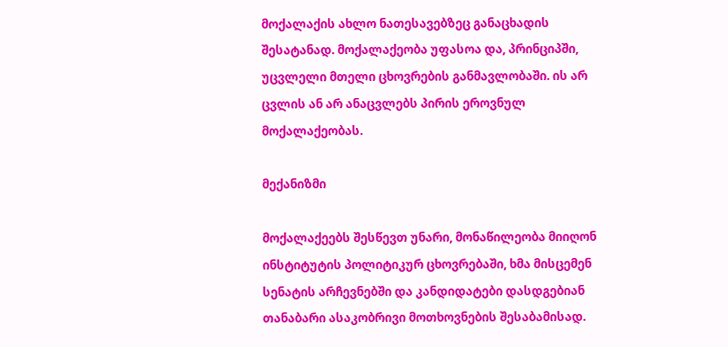მოქალაქის ახლო ნათესავებზეც განაცხადის შესატანად. მოქალაქეობა უფასოა და, პრინციპში, უცვლელი მთელი ცხოვრების განმავლობაში. ის არ ცვლის ან არ ანაცვლებს პირის ეროვნულ მოქალაქეობას.

მექანიზმი

მოქალაქეებს შესწევთ უნარი, მონაწილეობა მიიღონ ინსტიტუტის პოლიტიკურ ცხოვრებაში, ხმა მისცემენ სენატის არჩევნებში და კანდიდატები დასდგებიან თანაბარი ასაკობრივი მოთხოვნების შესაბამისად.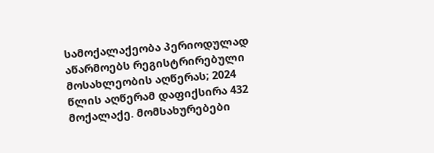სამოქალაქეობა პერიოდულად აწარმოებს რეგისტრირებული მოსახლეობის აღწერას; 2024 წლის აღწერამ დაფიქსირა 432 მოქალაქე. მომსახურებები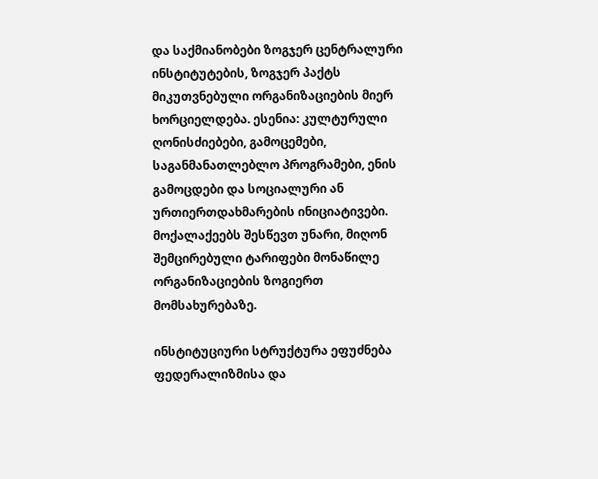და საქმიანობები ზოგჯერ ცენტრალური ინსტიტუტების, ზოგჯერ პაქტს მიკუთვნებული ორგანიზაციების მიერ ხორციელდება. ესენია: კულტურული ღონისძიებები, გამოცემები, საგანმანათლებლო პროგრამები, ენის გამოცდები და სოციალური ან ურთიერთდახმარების ინიციატივები. მოქალაქეებს შესწევთ უნარი, მიღონ შემცირებული ტარიფები მონაწილე ორგანიზაციების ზოგიერთ მომსახურებაზე.

ინსტიტუციური სტრუქტურა ეფუძნება ფედერალიზმისა და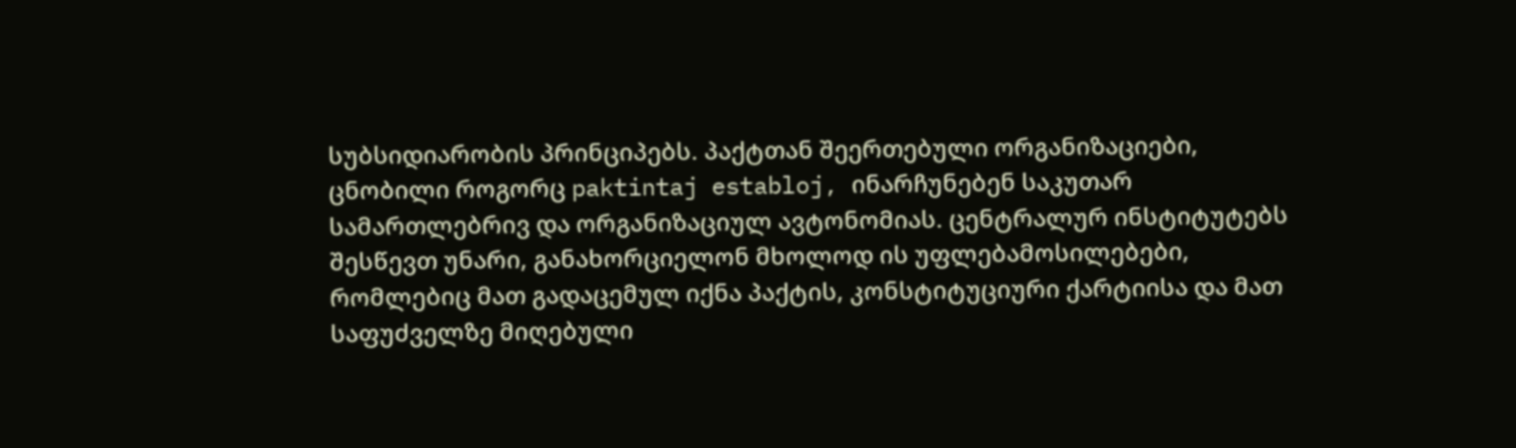სუბსიდიარობის პრინციპებს. პაქტთან შეერთებული ორგანიზაციები, ცნობილი როგორც paktintaj establoj, ინარჩუნებენ საკუთარ სამართლებრივ და ორგანიზაციულ ავტონომიას. ცენტრალურ ინსტიტუტებს შესწევთ უნარი, განახორციელონ მხოლოდ ის უფლებამოსილებები, რომლებიც მათ გადაცემულ იქნა პაქტის, კონსტიტუციური ქარტიისა და მათ საფუძველზე მიღებული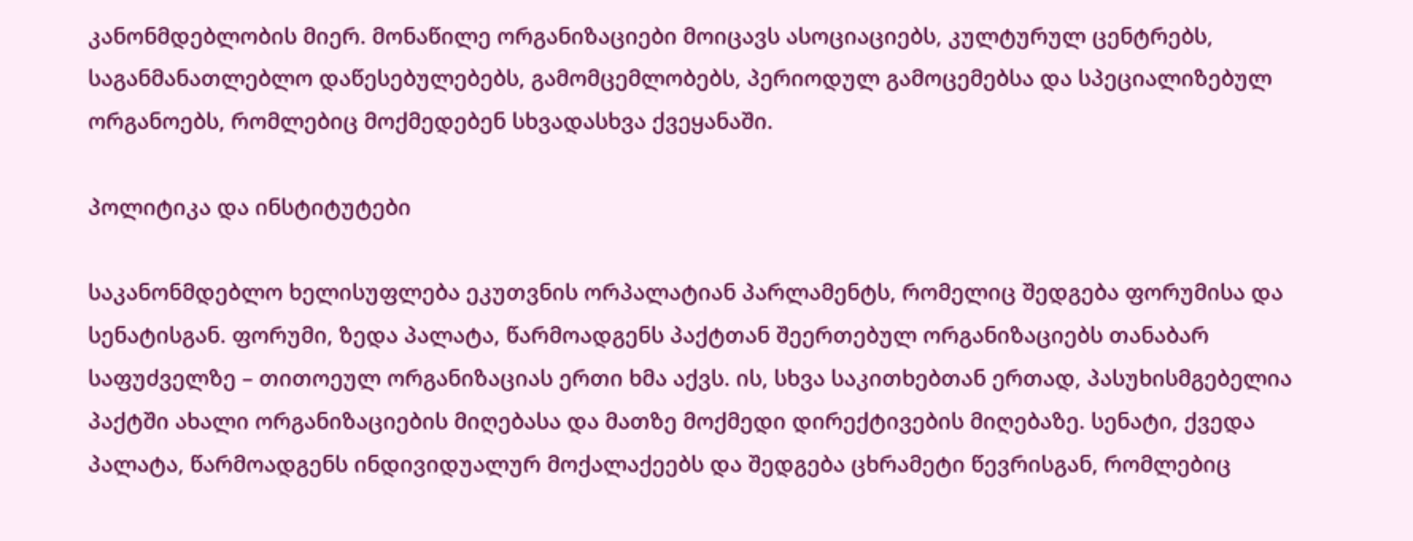კანონმდებლობის მიერ. მონაწილე ორგანიზაციები მოიცავს ასოციაციებს, კულტურულ ცენტრებს, საგანმანათლებლო დაწესებულებებს, გამომცემლობებს, პერიოდულ გამოცემებსა და სპეციალიზებულ ორგანოებს, რომლებიც მოქმედებენ სხვადასხვა ქვეყანაში.

პოლიტიკა და ინსტიტუტები

საკანონმდებლო ხელისუფლება ეკუთვნის ორპალატიან პარლამენტს, რომელიც შედგება ფორუმისა და სენატისგან. ფორუმი, ზედა პალატა, წარმოადგენს პაქტთან შეერთებულ ორგანიზაციებს თანაბარ საფუძველზე – თითოეულ ორგანიზაციას ერთი ხმა აქვს. ის, სხვა საკითხებთან ერთად, პასუხისმგებელია პაქტში ახალი ორგანიზაციების მიღებასა და მათზე მოქმედი დირექტივების მიღებაზე. სენატი, ქვედა პალატა, წარმოადგენს ინდივიდუალურ მოქალაქეებს და შედგება ცხრამეტი წევრისგან, რომლებიც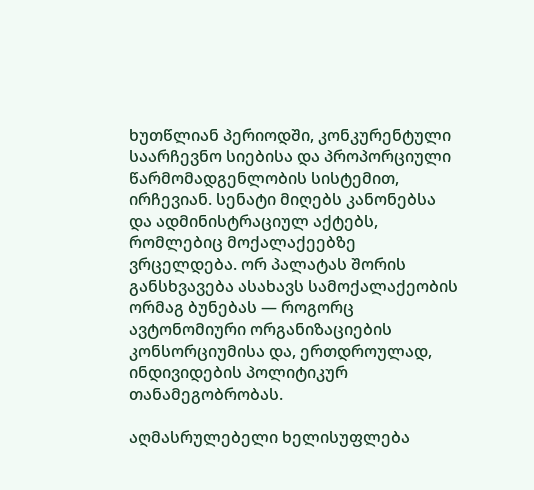ხუთწლიან პერიოდში, კონკურენტული საარჩევნო სიებისა და პროპორციული წარმომადგენლობის სისტემით, ირჩევიან. სენატი მიღებს კანონებსა და ადმინისტრაციულ აქტებს, რომლებიც მოქალაქეებზე ვრცელდება. ორ პალატას შორის განსხვავება ასახავს სამოქალაქეობის ორმაგ ბუნებას — როგორც ავტონომიური ორგანიზაციების კონსორციუმისა და, ერთდროულად, ინდივიდების პოლიტიკურ თანამეგობრობას.

აღმასრულებელი ხელისუფლება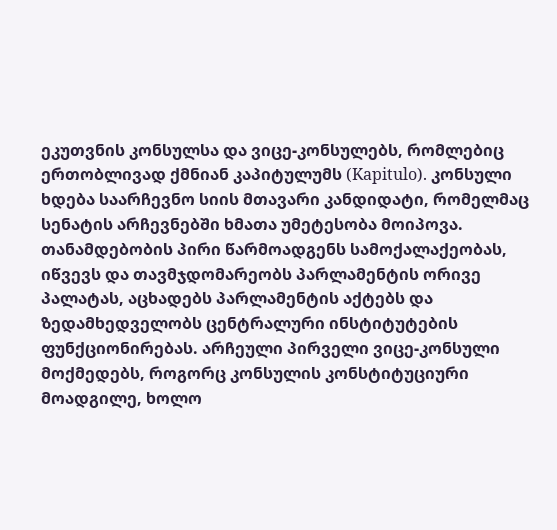ეკუთვნის კონსულსა და ვიცე-კონსულებს, რომლებიც ერთობლივად ქმნიან კაპიტულუმს (Kapitulo). კონსული ხდება საარჩევნო სიის მთავარი კანდიდატი, რომელმაც სენატის არჩევნებში ხმათა უმეტესობა მოიპოვა. თანამდებობის პირი წარმოადგენს სამოქალაქეობას, იწვევს და თავმჯდომარეობს პარლამენტის ორივე პალატას, აცხადებს პარლამენტის აქტებს და ზედამხედველობს ცენტრალური ინსტიტუტების ფუნქციონირებას. არჩეული პირველი ვიცე-კონსული მოქმედებს, როგორც კონსულის კონსტიტუციური მოადგილე, ხოლო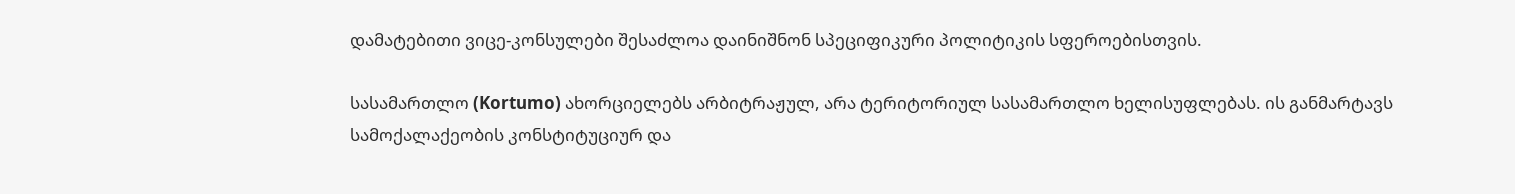დამატებითი ვიცე-კონსულები შესაძლოა დაინიშნონ სპეციფიკური პოლიტიკის სფეროებისთვის.

სასამართლო (Kortumo) ახორციელებს არბიტრაჟულ, არა ტერიტორიულ სასამართლო ხელისუფლებას. ის განმარტავს სამოქალაქეობის კონსტიტუციურ და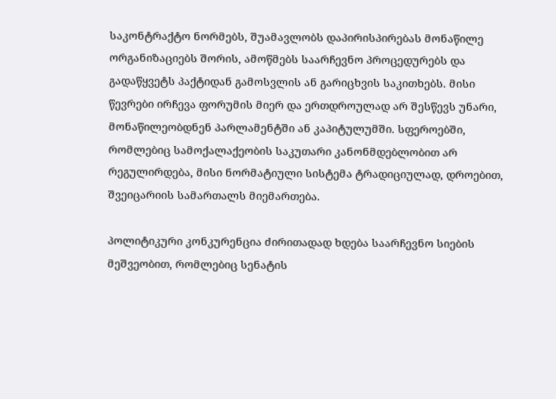საკონტრაქტო ნორმებს, შუამავლობს დაპირისპირებას მონაწილე ორგანიზაციებს შორის, ამოწმებს საარჩევნო პროცედურებს და გადაწყვეტს პაქტიდან გამოსვლის ან გარიცხვის საკითხებს. მისი წევრები ირჩევა ფორუმის მიერ და ერთდროულად არ შესწევს უნარი, მონაწილეობდნენ პარლამენტში ან კაპიტულუმში. სფეროებში, რომლებიც სამოქალაქეობის საკუთარი კანონმდებლობით არ რეგულირდება, მისი ნორმატიული სისტემა ტრადიციულად, დროებით, შვეიცარიის სამართალს მიემართება.

პოლიტიკური კონკურენცია ძირითადად ხდება საარჩევნო სიების მეშვეობით, რომლებიც სენატის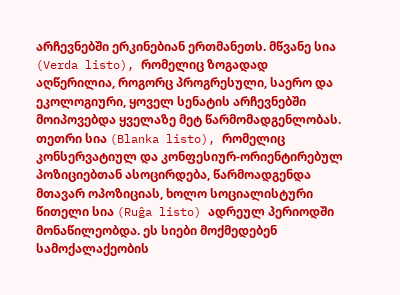არჩევნებში ერკინებიან ერთმანეთს. მწვანე სია (Verda listo), რომელიც ზოგადად აღწერილია, როგორც პროგრესული, საერო და ეკოლოგიური, ყოველ სენატის არჩევნებში მოიპოვებდა ყველაზე მეტ წარმომადგენლობას. თეთრი სია (Blanka listo), რომელიც კონსერვატიულ და კონფესიურ-ორიენტირებულ პოზიციებთან ასოცირდება, წარმოადგენდა მთავარ ოპოზიციას, ხოლო სოციალისტური წითელი სია (Ruĝa listo) ადრეულ პერიოდში მონაწილეობდა. ეს სიები მოქმედებენ სამოქალაქეობის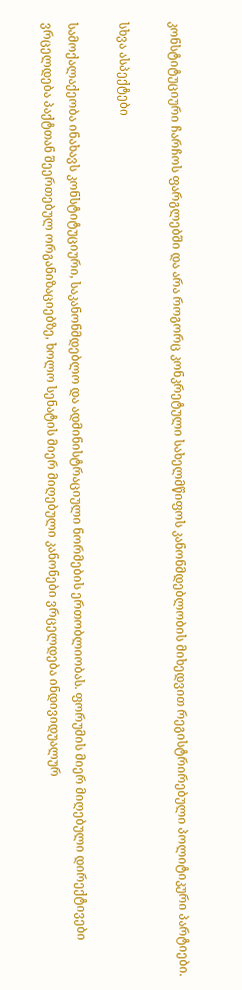კონსტიტუციური ჩარჩოს ფარგლებში და არა როგორც კონკრეტული სახელმწიფოს კანონმდებლობის მიხედვით რეგისტრირებული პოლიტიკური პარტიები.

სხვა ასპექტები

სამოქალაქეობა ინახავს კონსტიტუციური, საკანონმდებლო და ადმინისტრაციული ნორმების ერთობლიობას. ფორუმის მიერ მიღებული დირექტივები ვრცელდება პაქტთან შეერთებულ ორგანიზაციებზე, ხოლო სენატის მიერ მიღებული კანონები ვრცელდება ინდივიდუალურ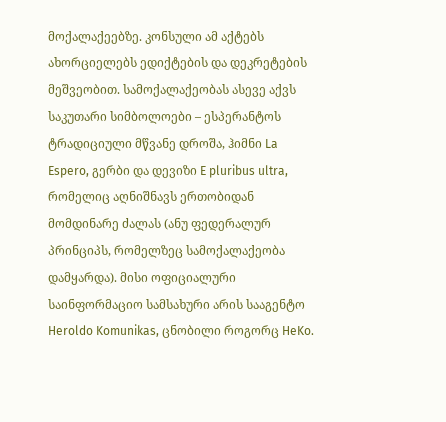მოქალაქეებზე. კონსული ამ აქტებს ახორციელებს ედიქტების და დეკრეტების მეშვეობით. სამოქალაქეობას ასევე აქვს საკუთარი სიმბოლოები – ესპერანტოს ტრადიციული მწვანე დროშა, ჰიმნი La Espero, გერბი და დევიზი E pluribus ultra, რომელიც აღნიშნავს ერთობიდან მომდინარე ძალას (ანუ ფედერალურ პრინციპს, რომელზეც სამოქალაქეობა დამყარდა). მისი ოფიციალური საინფორმაციო სამსახური არის სააგენტო Heroldo Komunikas, ცნობილი როგორც HeKo.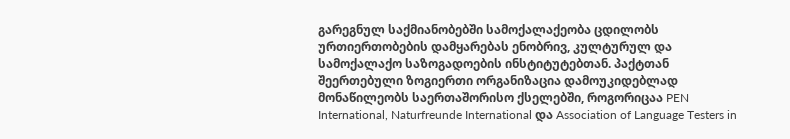გარეგნულ საქმიანობებში სამოქალაქეობა ცდილობს ურთიერთობების დამყარებას ენობრივ, კულტურულ და სამოქალაქო საზოგადოების ინსტიტუტებთან. პაქტთან შეერთებული ზოგიერთი ორგანიზაცია დამოუკიდებლად მონაწილეობს საერთაშორისო ქსელებში, როგორიცაა PEN International, Naturfreunde International და Association of Language Testers in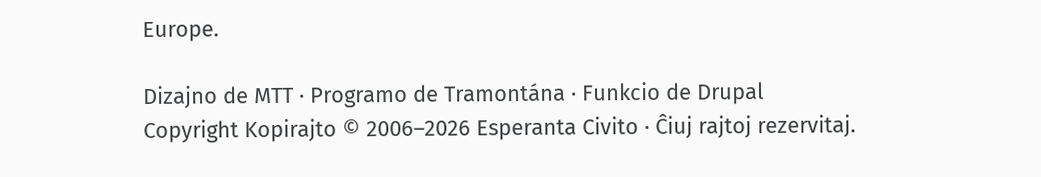Europe.

Dizajno de MTT · Programo de Tramontána · Funkcio de Drupal
Copyright Kopirajto © 2006–2026 Esperanta Civito · Ĉiuj rajtoj rezervitaj.